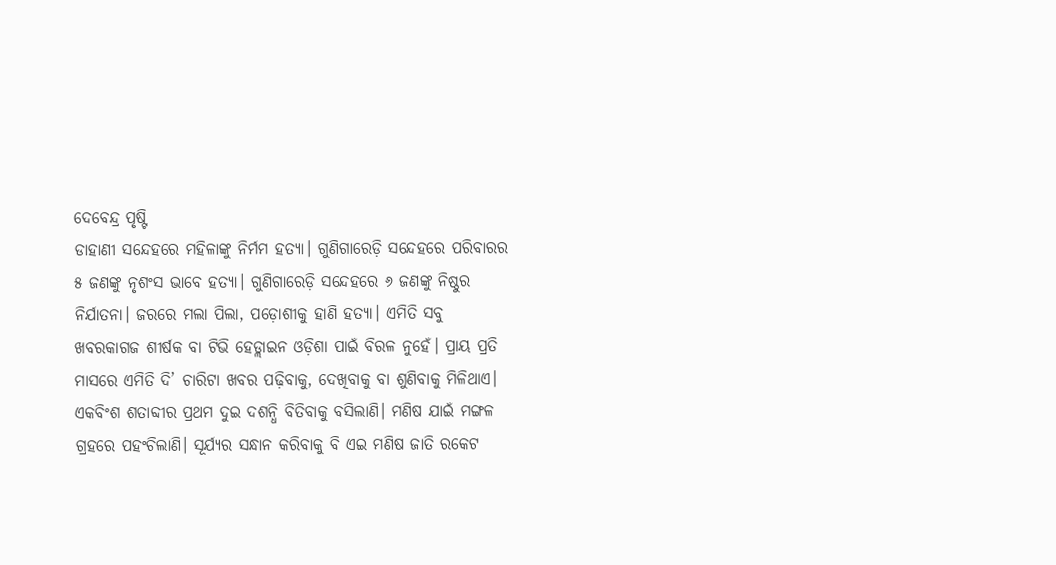ଦେବେନ୍ଦ୍ର ପୃଷ୍ଟି
ଡାହାଣୀ ସନ୍ଦେହରେ ମହିଳାଙ୍କୁ ନିର୍ମମ ହତ୍ୟା। ଗୁଣିଗାରେଡ଼ି ସନ୍ଦେହରେ ପରିବାରର ୫ ଜଣଙ୍କୁ ନୃଶଂସ ଭାବେ ହତ୍ୟା। ଗୁଣିଗାରେଡ଼ି ସନ୍ଦେହରେ ୬ ଜଣଙ୍କୁ ନିଷ୍ଠୁର ନିର୍ଯାତନା। ଜରରେ ମଲା ପିଲା, ପଡ଼ୋଶୀକୁ ହାଣି ହତ୍ୟା। ଏମିତି ସବୁ ଖବରକାଗଜ ଶୀର୍ଷକ ବା ଟିଭି ହେଡ୍ଲାଇନ ଓଡ଼ିଶା ପାଇଁ ବିରଳ ନୁହେଁ। ପ୍ରାୟ ପ୍ରତି ମାସରେ ଏମିତି ଦି’ ଚାରିଟା ଖବର ପଢ଼ିବାକୁ, ଦେଖିବାକୁ ବା ଶୁଣିବାକୁ ମିଳିଥାଏ।
ଏକବିଂଶ ଶତାବ୍ଦୀର ପ୍ରଥମ ଦୁଇ ଦଶନ୍ଧି ବିତିବାକୁ ବସିଲାଣି। ମଣିଷ ଯାଇଁ ମଙ୍ଗଳ ଗ୍ରହରେ ପହଂଚିଲାଣି। ସୂର୍ଯ୍ୟର ସନ୍ଧାନ କରିବାକୁ ବି ଏଇ ମଣିଷ ଜାତି ରକେଟ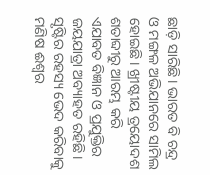ଛାଡ଼ି ସାରିଛି। ଭାରତ ବି ଚନ୍ଦ୍ର ଓ ମଙ୍ଗଳ ଅଭିଯାନରେ ସାମିଲ ହୋଇଛି। ଖ୍ରୀଷ୍ଟୀୟ ତ୍ରୟୋଦଶ ଶତାବ୍ଦୀରୁ ଆରମ୍ଭ କରି ଏଯାବତ ବିଜ୍ଞାନ ଓ ପ୍ରଯୁକ୍ତିର ଜୟଯାତ୍ରା ଅବ୍ୟାହତ ରହିଛି। ସୃଷ୍ଟିର ରହସ୍ୟ ଭେଦ କରିବାକୁ ମଣିଷ ଈଶ୍ୱର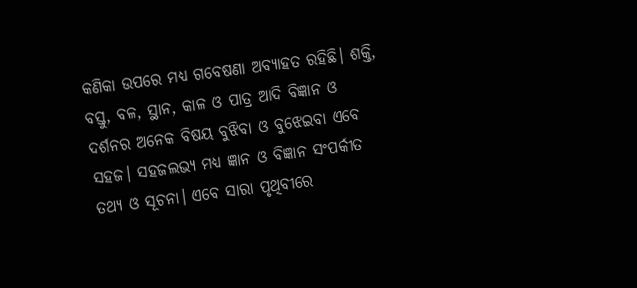କଣିକା ଉପରେ ମଧ୍ୟ ଗବେଷଣା ଅବ୍ୟାହତ ରହିଛି। ଶକ୍ତି, ବସ୍ତୁ, ବଳ, ସ୍ଥାନ, କାଳ ଓ ପାତ୍ର ଆଦି ବିଜ୍ଞାନ ଓ ଦର୍ଶନର ଅନେକ ବିଷୟ ବୁଝିବା ଓ ବୁଝେଇବା ଏବେ ସହଜ। ସହଜଲଭ୍ୟ ମଧ୍ୟ ଜ୍ଞାନ ଓ ବିଜ୍ଞାନ ସଂପର୍କୀତ ତଥ୍ୟ ଓ ସୂଚନା। ଏବେ ସାରା ପୃଥିବୀରେ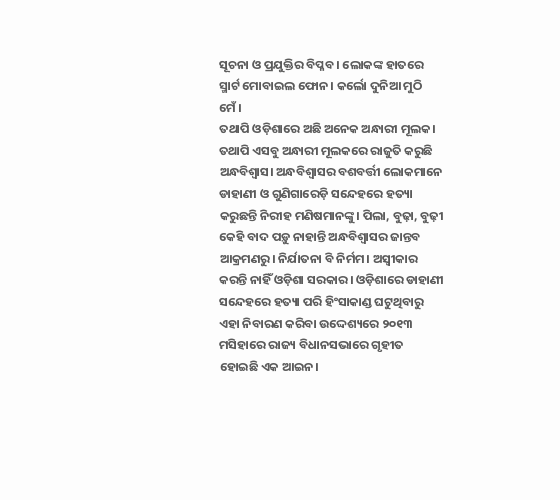ସୂଚନା ଓ ପ୍ରଯୁକ୍ତିର ବିପ୍ଳବ। ଲୋକଙ୍କ ହାତରେ ସ୍ମାର୍ଟ ମୋବାଇଲ ଫୋନ। କର୍ଲୋ ଦୁନିଆ ମୁଠି ମେଁ।
ତଥାପି ଓଡ଼ିଶାରେ ଅଛି ଅନେକ ଅନ୍ଧାରୀ ମୂଲକ। ତଥାପି ଏସବୁ ଅନ୍ଧାରୀ ମୂଲକରେ ରାଜୁତି କରୁଛି ଅନ୍ଧବିଶ୍ୱାସ। ଅନ୍ଧବିଶ୍ୱାସର ବଶବର୍ତ୍ତୀ ଲୋକମାନେ ଡାହାଣୀ ଓ ଗୁଣିଗାରେଡ଼ି ସନ୍ଦେହରେ ହତ୍ୟା କରୁଛନ୍ତି ନିରୀହ ମଣିଷମାନଙ୍କୁ। ପିଲା, ବୁଢ଼ା, ବୁଢ଼ୀ କେହି ବାଦ ପଡ଼ୁ ନାହାନ୍ତି ଅନ୍ଧବିଶ୍ୱାସର ଜାନ୍ତବ ଆକ୍ରମଣରୁ। ନିର୍ଯାତନା ବି ନିର୍ମମ। ଅସ୍ୱୀକାର କରନ୍ତି ନାହିଁ ଓଡ଼ିଶା ସରକାର। ଓଡ଼ିଶାରେ ଡାହାଣୀ ସନ୍ଦେହରେ ହତ୍ୟା ପରି ହିଂସାକାଣ୍ଡ ଘଟୁଥିବାରୁ ଏହା ନିବାରଣ କରିବା ଉଦ୍ଦେଶ୍ୟରେ ୨୦୧୩ ମସିହାରେ ରାଜ୍ୟ ବିଧାନସଭାରେ ଗୃହୀତ ହୋଇଛି ଏକ ଆଇନ।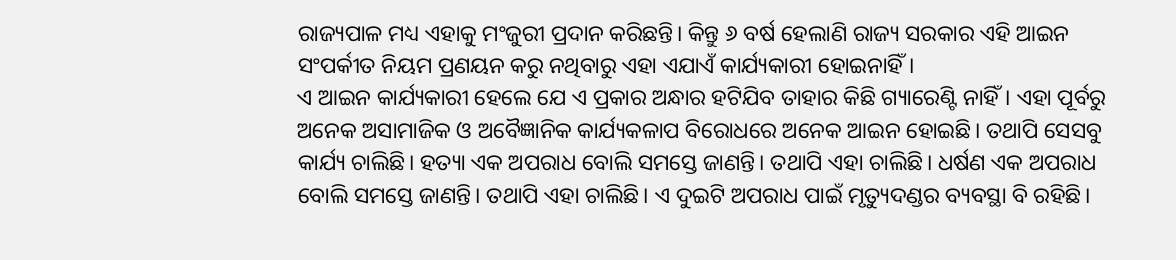ରାଜ୍ୟପାଳ ମଧ୍ୟ ଏହାକୁ ମଂଜୁରୀ ପ୍ରଦାନ କରିଛନ୍ତି। କିନ୍ତୁ ୬ ବର୍ଷ ହେଲାଣି ରାଜ୍ୟ ସରକାର ଏହି ଆଇନ ସଂପର୍କୀତ ନିୟମ ପ୍ରଣୟନ କରୁ ନଥିବାରୁ ଏହା ଏଯାଏଁ କାର୍ଯ୍ୟକାରୀ ହୋଇନାହିଁ।
ଏ ଆଇନ କାର୍ଯ୍ୟକାରୀ ହେଲେ ଯେ ଏ ପ୍ରକାର ଅନ୍ଧାର ହଟିଯିବ ତାହାର କିଛି ଗ୍ୟାରେଣ୍ଟି ନାହିଁ। ଏହା ପୂର୍ବରୁ ଅନେକ ଅସାମାଜିକ ଓ ଅବୈଜ୍ଞାନିକ କାର୍ଯ୍ୟକଳାପ ବିରୋଧରେ ଅନେକ ଆଇନ ହୋଇଛି। ତଥାପି ସେସବୁ କାର୍ଯ୍ୟ ଚାଲିଛି। ହତ୍ୟା ଏକ ଅପରାଧ ବୋଲି ସମସ୍ତେ ଜାଣନ୍ତି। ତଥାପି ଏହା ଚାଲିଛି। ଧର୍ଷଣ ଏକ ଅପରାଧ ବୋଲି ସମସ୍ତେ ଜାଣନ୍ତି। ତଥାପି ଏହା ଚାଲିଛି। ଏ ଦୁଇଟି ଅପରାଧ ପାଇଁ ମୃତ୍ୟୁଦଣ୍ଡର ବ୍ୟବସ୍ଥା ବି ରହିଛି।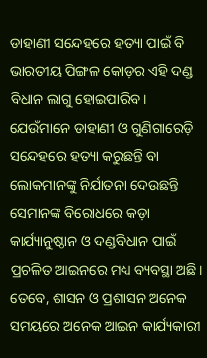ଡାହାଣୀ ସନ୍ଦେହରେ ହତ୍ୟା ପାଇଁ ବି ଭାରତୀୟ ପିଙ୍ଗଳ କୋଡ଼ର ଏହି ଦଣ୍ଡ ବିଧାନ ଲାଗୁ ହୋଇପାରିବ। ଯେଉଁମାନେ ଡାହାଣୀ ଓ ଗୁଣିଗାରେଡ଼ି ସନ୍ଦେହରେ ହତ୍ୟା କରୁଛନ୍ତି ବା ଲୋକମାନଙ୍କୁ ନିର୍ଯାତନା ଦେଉଛନ୍ତି ସେମାନଙ୍କ ବିରୋଧରେ କଡ଼ା କାର୍ଯ୍ୟାନୁଷ୍ଠାନ ଓ ଦଣ୍ଡବିଧାନ ପାଇଁ ପ୍ରଚଳିତ ଆଇନରେ ମଧ୍ୟ ବ୍ୟବସ୍ଥା ଅଛି। ତେବେ, ଶାସନ ଓ ପ୍ରଶାସନ ଅନେକ ସମୟରେ ଅନେକ ଆଇନ କାର୍ଯ୍ୟକାରୀ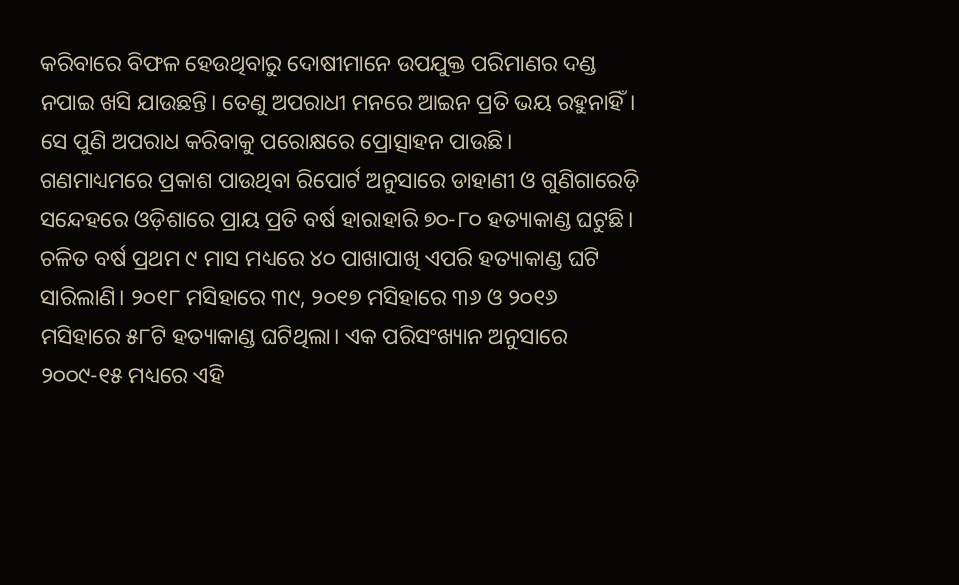କରିବାରେ ବିଫଳ ହେଉଥିବାରୁ ଦୋଷୀମାନେ ଉପଯୁକ୍ତ ପରିମାଣର ଦଣ୍ଡ ନପାଇ ଖସି ଯାଉଛନ୍ତି। ତେଣୁ ଅପରାଧୀ ମନରେ ଆଇନ ପ୍ରତି ଭୟ ରହୁନାହିଁ। ସେ ପୁଣି ଅପରାଧ କରିବାକୁ ପରୋକ୍ଷରେ ପ୍ରୋତ୍ସାହନ ପାଉଛି।
ଗଣମାଧ୍ୟମରେ ପ୍ରକାଶ ପାଉଥିବା ରିପୋର୍ଟ ଅନୁସାରେ ଡାହାଣୀ ଓ ଗୁଣିଗାରେଡ଼ି ସନ୍ଦେହରେ ଓଡ଼ିଶାରେ ପ୍ରାୟ ପ୍ରତି ବର୍ଷ ହାରାହାରି ୭୦-୮୦ ହତ୍ୟାକାଣ୍ଡ ଘଟୁଛି। ଚଳିତ ବର୍ଷ ପ୍ରଥମ ୯ ମାସ ମଧ୍ୟରେ ୪୦ ପାଖାପାଖି ଏପରି ହତ୍ୟାକାଣ୍ଡ ଘଟି ସାରିଲାଣି। ୨୦୧୮ ମସିହାରେ ୩୯, ୨୦୧୭ ମସିହାରେ ୩୬ ଓ ୨୦୧୬ ମସିହାରେ ୫୮ଟି ହତ୍ୟାକାଣ୍ଡ ଘଟିଥିଲା। ଏକ ପରିସଂଖ୍ୟାନ ଅନୁସାରେ ୨୦୦୯-୧୫ ମଧ୍ୟରେ ଏହି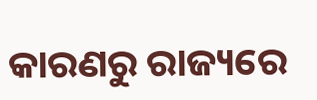କାରଣରୁ ରାଜ୍ୟରେ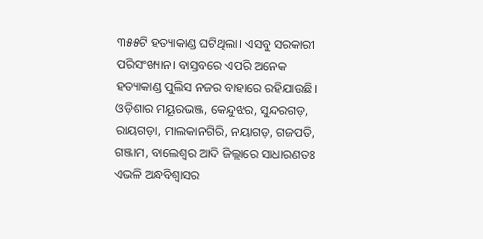୩୫୫ଟି ହତ୍ୟାକାଣ୍ଡ ଘଟିଥିଲା। ଏସବୁ ସରକାରୀ ପରିସଂଖ୍ୟାନ। ବାସ୍ତବରେ ଏପରି ଅନେକ ହତ୍ୟାକାଣ୍ଡ ପୁଲିସ ନଜର ବାହାରେ ରହିଯାଉଛି।
ଓଡ଼ିଶାର ମୟୂରଭଞ୍ଜ, କେନ୍ଦୁଝର, ସୁନ୍ଦରଗଡ଼, ରାୟଗଡ଼ା, ମାଲକାନଗିରି, ନୟାଗଡ଼, ଗଜପତି, ଗଞ୍ଜାମ, ବାଲେଶ୍ୱର ଆଦି ଜିଲ୍ଲାରେ ସାଧାରଣତଃ ଏଭଳି ଅନ୍ଧବିଶ୍ୱାସର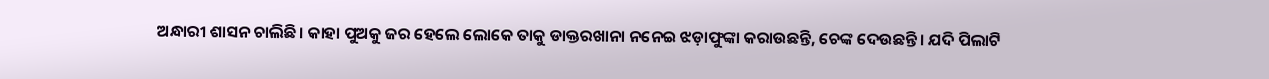ଅନ୍ଧାରୀ ଶାସନ ଚାଲିଛି। କାହା ପୁଅକୁ ଜର ହେଲେ ଲୋକେ ତାକୁ ଡାକ୍ତରଖାନା ନନେଇ ଝଡ଼ାଫୁଙ୍କା କରାଉଛନ୍ତି, ଚେଙ୍କ ଦେଉଛନ୍ତି। ଯଦି ପିଲାଟି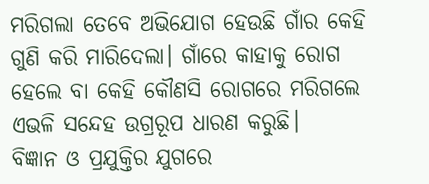ମରିଗଲା ତେବେ ଅଭିଯୋଗ ହେଉଛି ଗାଁର କେହି ଗୁଣି କରି ମାରିଦେଲା। ଗାଁରେ କାହାକୁ ରୋଗ ହେଲେ ବା କେହି କୌଣସି ରୋଗରେ ମରିଗଲେ ଏଭଳି ସନ୍ଦେହ ଉଗ୍ରରୂପ ଧାରଣ କରୁଛି।
ବିଜ୍ଞାନ ଓ ପ୍ରଯୁକ୍ତିର ଯୁଗରେ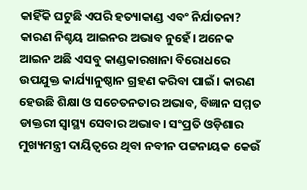କାହିଁକି ଘଟୁଛି ଏପରି ହତ୍ୟାକାଣ୍ଡ ଏବଂ ନିର୍ଯାତନା? କାରଣ ନିଶ୍ଚୟ ଆଇନର ଅଭାବ ନୁହେଁ। ଅନେକ ଆଇନ ଅଛି ଏସବୁ କାଣ୍ଡକାରଖାନା ବିରୋଧରେ ଉପଯୁକ୍ତ କାର୍ଯ୍ୟାନୁଷ୍ଠାନ ଗ୍ରହଣ କରିବା ପାଇଁ। କାରଣ ହେଉଛି ଶିକ୍ଷା ଓ ସଚେତନତାର ଅଭାବ, ବିଜ୍ଞାନ ସମ୍ମତ ଡାକ୍ତରୀ ସ୍ୱାସ୍ଥ୍ୟ ସେବାର ଅଭାବ। ସଂପ୍ରତି ଓଡ଼ିଶାର ମୁଖ୍ୟମନ୍ତ୍ରୀ ଦାୟିତ୍ୱରେ ଥିବା ନବୀନ ପଟ୍ଟନାୟକ କେଉଁ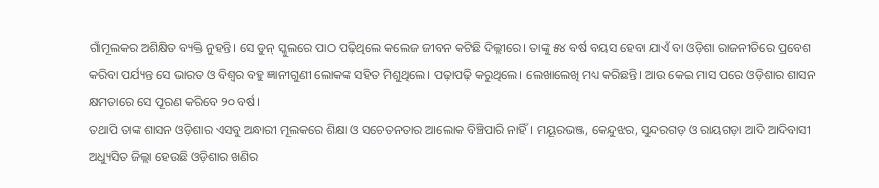ଗାଁମୂଲକର ଅଶିକ୍ଷିତ ବ୍ୟକ୍ତି ନୁହନ୍ତି। ସେ ଡୁନ୍ ସ୍କୁଲରେ ପାଠ ପଢ଼ିଥିଲେ କଲେଜ ଜୀବନ କଟିଛି ଦିଲ୍ଲୀରେ। ତାଙ୍କୁ ୫୪ ବର୍ଷ ବୟସ ହେବା ଯାଏଁ ବା ଓଡ଼ିଶା ରାଜନୀତିରେ ପ୍ରବେଶ କରିବା ପର୍ଯ୍ୟନ୍ତ ସେ ଭାରତ ଓ ବିଶ୍ୱର ବହୁ ଜ୍ଞାନୀଗୁଣୀ ଲୋକଙ୍କ ସହିତ ମିଶୁଥିଲେ। ପଢ଼ାପଢ଼ି କରୁଥିଲେ। ଲେଖାଲେଖି ମଧ୍ୟ କରିଛନ୍ତି। ଆଉ କେଇ ମାସ ପରେ ଓଡ଼ିଶାର ଶାସନ କ୍ଷମତାରେ ସେ ପୂରଣ କରିବେ ୨୦ ବର୍ଷ।
ତଥାପି ତାଙ୍କ ଶାସନ ଓଡ଼ିଶାର ଏସବୁ ଅନ୍ଧାରୀ ମୂଲକରେ ଶିକ୍ଷା ଓ ସଚେତନତାର ଆଲୋକ ବିଞ୍ଚିପାରି ନାହିଁ। ମୟୂରଭଞ୍ଜ, କେନ୍ଦୁଝର, ସୁନ୍ଦରଗଡ଼ ଓ ରାୟଗଡ଼ା ଆଦି ଆଦିବାସୀ ଅଧ୍ୟୁସିତ ଜିଲ୍ଲା ହେଉଛି ଓଡ଼ିଶାର ଖଣିର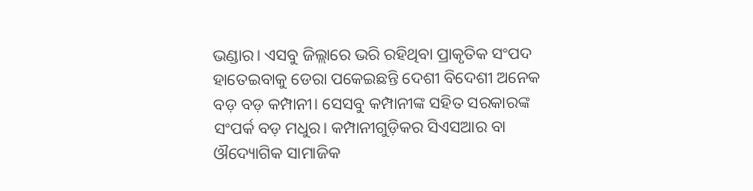ଭଣ୍ଡାର। ଏସବୁ ଜିଲ୍ଲାରେ ଭରି ରହିଥିବା ପ୍ରାକୃତିକ ସଂପଦ ହାତେଇବାକୁ ଡେରା ପକେଇଛନ୍ତି ଦେଶୀ ବିଦେଶୀ ଅନେକ ବଡ଼ ବଡ଼ କମ୍ପାନୀ। ସେସବୁ କମ୍ପାନୀଙ୍କ ସହିତ ସରକାରଙ୍କ ସଂପର୍କ ବଡ଼ ମଧୁର। କମ୍ପାନୀଗୁଡ଼ିକର ସିଏସଆର ବା ଔଦ୍ୟୋଗିକ ସାମାଜିକ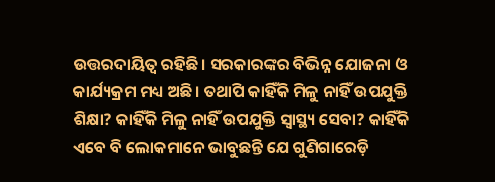ଉତ୍ତରଦାୟିତ୍ୱ ରହିଛି। ସରକାରଙ୍କର ବିଭିନ୍ନ ଯୋଜନା ଓ କାର୍ଯ୍ୟକ୍ରମ ମଧ୍ୟ ଅଛି। ତଥାପି କାହିଁକି ମିଳୁ ନାହିଁ ଉପଯୁକ୍ତି ଶିକ୍ଷା? କାହିଁକି ମିଳୁ ନାହିଁ ଉପଯୁକ୍ତି ସ୍ୱାସ୍ଥ୍ୟ ସେବା? କାହିଁକି ଏବେ ବି ଲୋକମାନେ ଭାବୁଛନ୍ତି ଯେ ଗୁଣିଗାରେଡ଼ି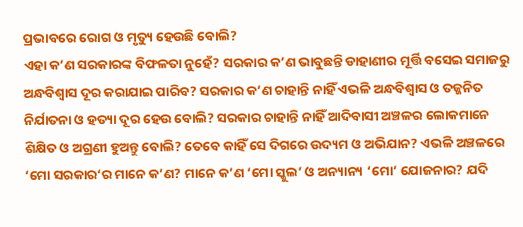ପ୍ରଭାବରେ ରୋଗ ଓ ମୃତ୍ୟୁ ହେଉଛି ବୋଲି?
ଏହା କ’ଣ ସରକାରଙ୍କ ବିଫଳତା ନୁହେଁ? ସରକାର କ’ଣ ଭାବୁଛନ୍ତି ଡାହାଣୀର ମୂର୍ତ୍ତି ବସେଇ ସମାଜରୁ ଅନ୍ଧବିଶ୍ୱାସ ଦୂର କରାଯାଇ ପାରିବ? ସରକାର କ’ଣ ଚାହାନ୍ତି ନାହିଁ ଏଭଳି ଅନ୍ଧବିଶ୍ୱାସ ଓ ତଜ୍ଜନିତ ନିର୍ଯାତନା ଓ ହତ୍ୟା ଦୂର ହେଉ ବୋଲି? ସରକାର ଚାହାନ୍ତି ନାହିଁ ଆଦିବାସୀ ଅଞ୍ଚଳର ଲୋକମାନେ ଶିକ୍ଷିତ ଓ ଅଗ୍ରଣୀ ହୁଅନ୍ତୁ ବୋଲି? ତେବେ କାହିଁ ସେ ଦିଗରେ ଉଦ୍ୟମ ଓ ଅଭିଯାନ? ଏଭଳି ଅଞ୍ଚଳରେ ‘ମୋ ସରକାର‘ର ମାନେ କ’ଣ? ମାନେ କ’ଣ ‘ମୋ ସ୍କୁଲ’ ଓ ଅନ୍ୟାନ୍ୟ ‘ମୋ’ ଯୋଜନାର? ଯଦି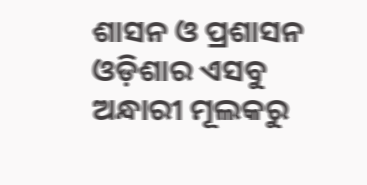ଶାସନ ଓ ପ୍ରଶାସନ ଓଡ଼ିଶାର ଏସବୁ ଅନ୍ଧାରୀ ମୂଲକରୁ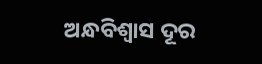ଅନ୍ଧବିଶ୍ୱାସ ଦୂର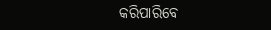କରିପାରିବେ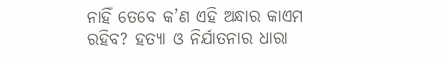ନାହିଁ ତେବେ କ’ଣ ଏହି ଅନ୍ଧାର କାଏମ ରହିବ? ହତ୍ୟା ଓ ନିର୍ଯାତନାର ଧାରା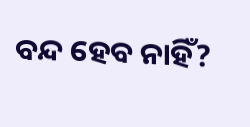ବନ୍ଦ ହେବ ନାହିଁ?